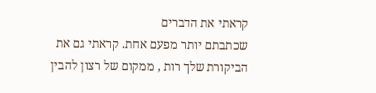קראתי את הדברים
שכתבתם יותר מפעם אחת. קראתי גם את הביקורת שלך רות , ממקום של רצון להבין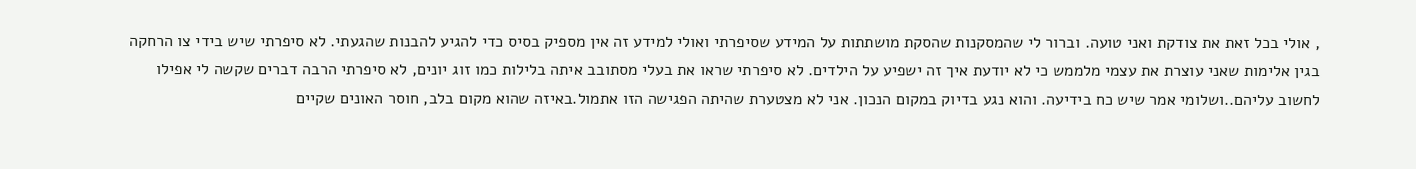, אולי בכל זאת את צודקת ואני טועה. וברור לי שהמסקנות שהסקת מושתתות על המידע שסיפרתי ואולי למידע זה אין מספיק בסיס כדי להגיע להבנות שהגעתי. לא סיפרתי שיש בידי צו הרחקה בגין אלימות שאני עוצרת את עצמי מלממש כי לא יודעת איך זה ישפיע על הילדים. לא סיפרתי שראו את בעלי מסתובב איתה בלילות כמו זוג יונים, לא סיפרתי הרבה דברים שקשה לי אפילו לחשוב עליהם..ושלומי אמר שיש כח בידיעה. והוא נגע בדיוק במקום הנכון. אני לא מצטערת שהיתה הפגישה הזו אתמול.באיזה שהוא מקום בלב, חוסר האונים שקיים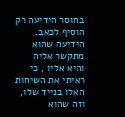בחוסר הידיעה רק הוסיף לכאב. הידיעה שהוא מתקשר אליה והיא אליו , כי ראיתי את השיחות האלו בנייד שלו, וזה שהוא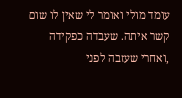עומד מולי ואומר לי שאין לו שום קשר איתה. שעבדה כפקידה ,ואחרי שעזבה לפני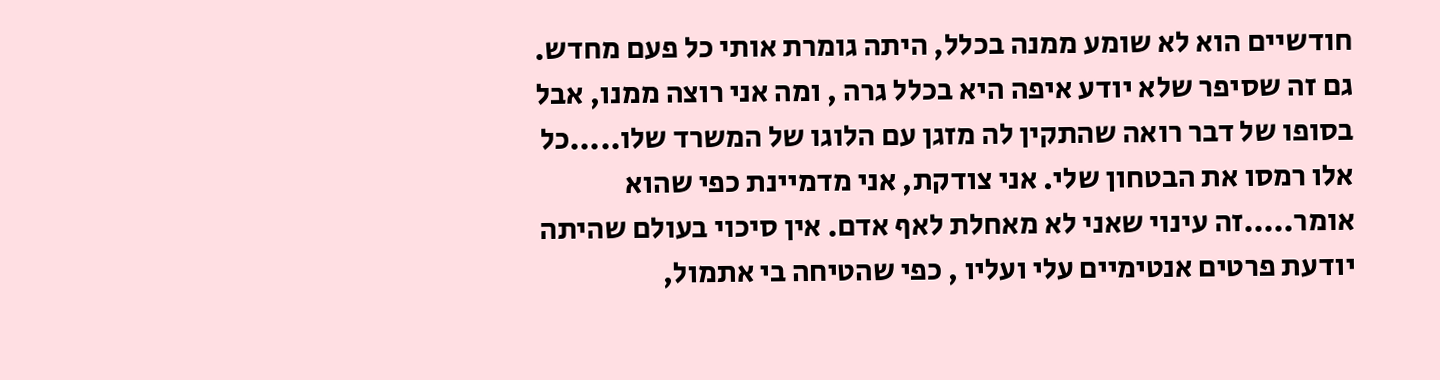חודשיים הוא לא שומע ממנה בכלל, היתה גומרת אותי כל פעם מחדש. גם זה שסיפר שלא יודע איפה היא בכלל גרה , ומה אני רוצה ממנו, אבל בסופו של דבר רואה שהתקין לה מזגן עם הלוגו של המשרד שלו.....כל אלו רמסו את הבטחון שלי. אני צודקת, אני מדמיינת כפי שהוא אומר.....זה עינוי שאני לא מאחלת לאף אדם. אין סיכוי בעולם שהיתה יודעת פרטים אנטימיים עלי ועליו , כפי שהטיחה בי אתמול,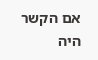אם הקשר היה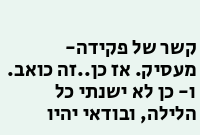קשר של פקידה- מעסיק. אז כן..זה כואב. ו- כן לא ישנתי כל הלילה, ובודאי יהיו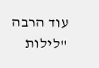עוד הרבה "לילות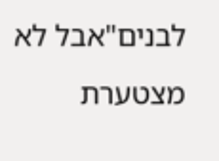לבנים"אבל לא מצטערת